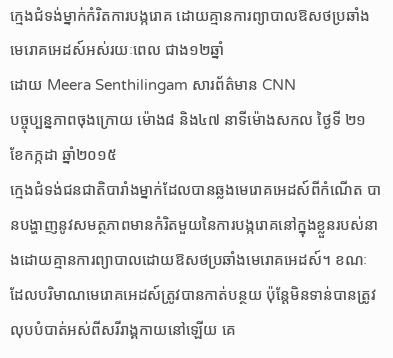ក្មេងជំទង់ម្នាក់កំរិតការបង្ករោគ ដោយគ្មានការព្យាបាលឱសថប្រឆាំងមេរោគអេដស៍អស់រយៈពេល ជាង១២ឆ្នាំ
ដោយ Meera Senthilingam សារព័ត៌មាន CNN
បច្ចុប្បន្នភាពចុងក្រោយ ម៉ោង៨ និង៤៧ នាទីម៉ោងសកល ថ្ងៃទី ២១ ខែកក្កដា ឆ្នាំ២០១៥
ក្មេងជំទង់ជនជាតិបារាំងម្នាក់ដែលបានឆ្លងមេរោគអេដស៍ពីកំណើត បានបង្ហាញនូវសមត្ថភាពមានកំរិតមួយនៃការបង្ករោគនៅក្នុងខ្លួនរបស់នាងដោយគ្មានការព្យាបាលដោយឱសថប្រឆាំងមេរោគអេដស៍។ ខណៈដែលបរិមាណមេរោគអេដស៍ត្រូវបានកាត់បន្ថយ ប៉ុន្តែមិនទាន់បានត្រូវលុបបំបាត់អស់ពីសរីរាង្គកាយនៅឡើយ គេ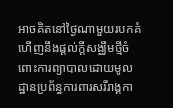អាចគិតនៅថ្ងៃណាមួយរបកគំហើញនឹងផ្តល់ក្តីសង្ឈឹមថ្មីចំពោះការព្យាបាលដោយមូលដ្ឋានប្រព័ន្ធការពារសរីរាង្គកា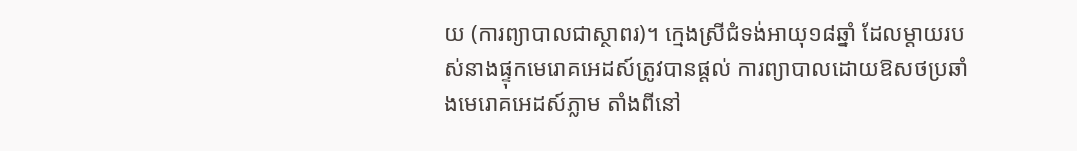យ (ការព្យាបាលជាស្ថាពរ)។ ក្មេងស្រីជំទង់អាយុ១៨ឆ្នាំ ដែលម្តាយរបស់នាងផ្ទុកមេរោគអេដស៍ត្រូវបានផ្តល់ ការព្យាបាលដោយឱសថប្រឆាំងមេរោគអេដស៍ភ្លាម តាំងពីនៅ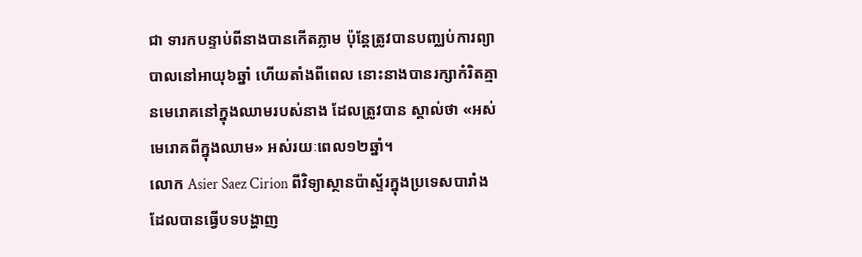ជា ទារកបន្ទាប់ពីនាងបានកើតភ្លាម ប៉ុន្តែត្រូវបានបញ្ឈប់ការព្យាបាលនៅអាយុ៦ឆ្នាំ ហើយតាំងពីពេល នោះនាងបានរក្សាកំរិតគ្មានមេរោគនៅក្នុងឈាមរបស់នាង ដែលត្រូវបាន ស្គាល់ថា «អស់មេរោគពីក្នុងឈាម» អស់រយៈពេល១២ឆ្នាំ។
លោក Asier Saez Cirion ពីវិទ្យាស្ថានប៉ាស្ទ័រក្នុងប្រទេសបារាំង ដែលបានធ្វើបទបង្ហាញ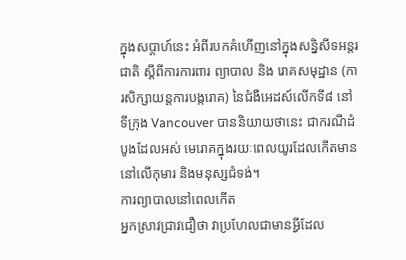ក្នុងសប្តាហ៍នេះ អំពីរបកគំហើញនៅក្នុងសន្និសីទអន្តរជាតិ ស្តីពីការការពារ ព្យាបាល និង រោគសមុដ្ឋាន (ការសិក្សាយន្តការបង្ករោគ) នៃជំងឺអេដស៍លើកទី៨ នៅទីក្រុង Vancouver បាននិយាយថានេះ ជាករណីដំបូងដែលអស់ មេរោគក្នុងរយៈពេលយូរដែលកើតមាននៅលើកុមារ និងមនុស្សជំទង់។
ការព្យាបាលនៅពេលកើត
អ្នកស្រាវជ្រាវជឿថា វាប្រហែលជាមានអ្វីដែល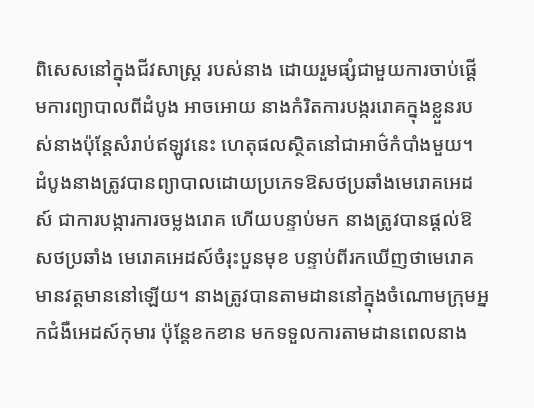ពិសេសនៅក្នុងជីវសាស្រ្ត របស់នាង ដោយរួមផ្សំជាមួយការចាប់ផ្តើមការព្យាបាលពីដំបូង អាចអោយ នាងកំរិតការបង្កររោគក្នុងខ្លួនរបស់នាងប៉ុន្តែសំរាប់ឥឡូវនេះ ហេតុផលស្ថិតនៅជាអាថ៌កំបាំងមួយ។
ដំបូងនាងត្រូវបានព្យាបាលដោយប្រភេទឱសថប្រឆាំងមេរោគអេដស៍ ជាការបង្ការការចម្លងរោគ ហើយបន្ទាប់មក នាងត្រូវបានផ្តល់ឱសថប្រឆាំង មេរោគអេដស៍ចំរុះបួនមុខ បន្ទាប់ពីរកឃើញថាមេរោគមានវត្តមាននៅឡើយ។ នាងត្រូវបានតាមដាននៅក្នុងចំណោមក្រុមអ្នកជំងឺអេដស៍កុមារ ប៉ុន្តែខកខាន មកទទួលការតាមដានពេលនាង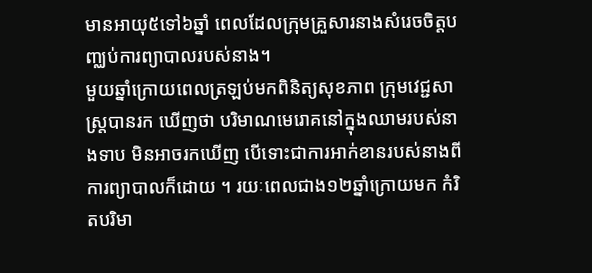មានអាយុ៥ទៅ៦ឆ្នាំ ពេលដែលក្រុមគ្រួសារនាងសំរេចចិត្តបញ្ឈប់ការព្យាបាលរបស់នាង។
មួយឆ្នាំក្រោយពេលត្រឡប់មកពិនិត្យសុខភាព ក្រុមវេជ្ជសាស្រ្តបានរក ឃើញថា បរិមាណមេរោគនៅក្នុងឈាមរបស់នាងទាប មិនអាចរកឃើញ បើទោះជាការអាក់ខានរបស់នាងពីការព្យាបាលក៏ដោយ ។ រយៈពេលជាង១២ឆ្នាំក្រោយមក កំរិតបរិមា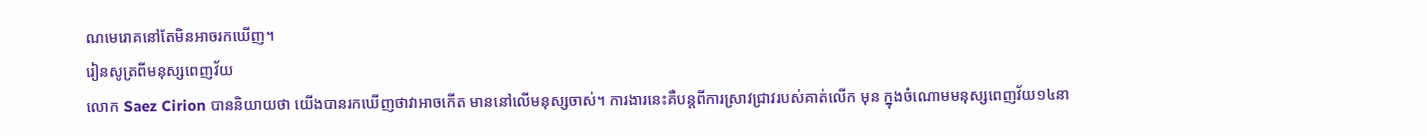ណមេរោគនៅតែមិនអាចរកឃើញ។
រៀនសូត្រពីមនុស្សពេញវ័យ
លោក Saez Cirion បាននិយាយថា យើងបានរកឃើញថាវាអាចកើត មាននៅលើមនុស្សចាស់។ ការងារនេះគឺបន្តពីការស្រាវជ្រាវរបស់គាត់លើក មុន ក្នុងចំណោមមនុស្សពេញវ័យ១៤នា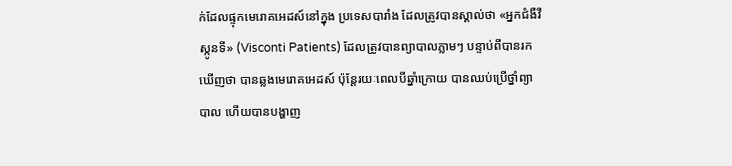ក់ដែលផ្ទុកមេរោគអេដស៍នៅក្នុង ប្រទេសបារាំង ដែលត្រូវបានស្គាល់ថា «អ្នកជំងឺវីស្កូនទី» (Visconti Patients) ដែលត្រូវបានព្យាបាលភ្លាមៗ បន្ទាប់ពីបានរកឃើញថា បានឆ្លងមេរោគអេដស៍ ប៉ុន្តែរយៈពេលបីឆ្នាំក្រោយ បានឈប់ប្រើថ្នាំព្យាបាល ហើយបានបង្ហាញ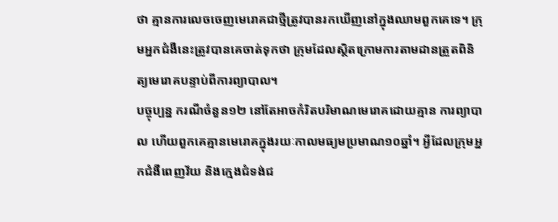ថា គ្មានការលេចចេញមេរោគជាថ្មីត្រូវបានរកឃើញនៅក្នុងឈាមពួកគេទេ។ ក្រុមអ្នកជំងឺនេះត្រូវបានគេចាត់ទុកថា ក្រុមដែលស្ថិតក្រោមការតាមដានត្រួតពិនិត្យមេរោគបន្ទាប់ពីការព្យាបាល។
បច្ចុប្បន្ន ករណីចំនួន១២ នៅតែអាចកំរិតបរិមាណមេរោគដោយគ្មាន ការព្យាបាល ហើយពួកគេគ្មានមេរោគក្នុងរយៈកាលមធ្យមប្រមាណ១០ឆ្នាំ។ អ្វីដែលក្រុមអ្នកជំងឺពេញវ័យ និងក្មេងជំទង់ជ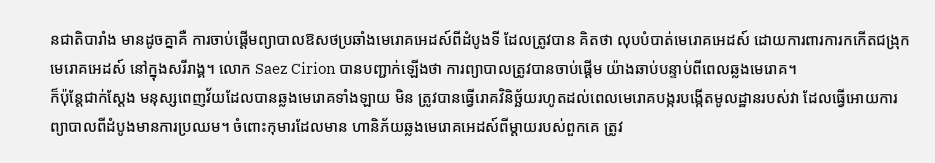នជាតិបារាំង មានដូចគ្នាគឺ ការចាប់ផ្តើមព្យាបាលឱសថប្រឆាំងមេរោគអេដស៍ពីដំបូងទី ដែលត្រូវបាន គិតថា លុបបំបាត់មេរោគអេដស៍ ដោយការពារការកកើតជង្រុកមេរោគអេដស៍ នៅក្នុងសរីរាង្គ។ លោក Saez Cirion បានបញ្ជាក់ឡើងថា ការព្យាបាលត្រូវបានចាប់ផ្តើម យ៉ាងឆាប់បន្ទាប់ពីពេលឆ្លងមេរោគ។
ក៏ប៉ុន្តែជាក់ស្តែង មនុស្សពេញវ័យដែលបានឆ្លងមេរោគទាំងឡាយ មិន ត្រូវបានធ្វើរោគវិនិច្ឆ័យរហូតដល់ពេលមេរោគបង្ករបង្កើតមូលដ្ឋានរបស់វា ដែលធ្វើអោយការព្យាបាលពីដំបូងមានការប្រឈម។ ចំពោះកុមារដែលមាន ហានិភ័យឆ្លងមេរោគអេដស៍ពីម្តាយរបស់ពួកគេ ត្រូវ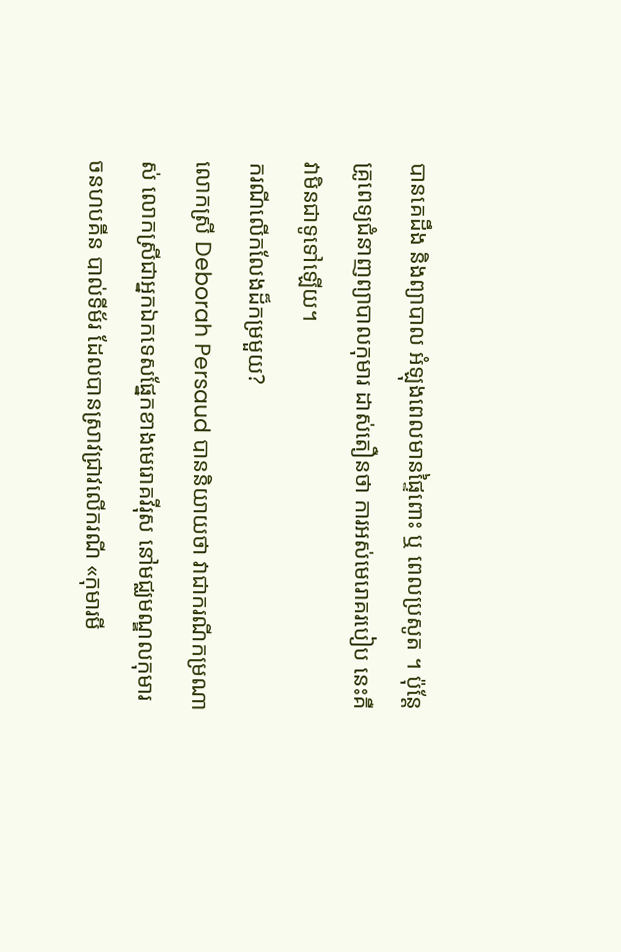បានគេដឹង និងព្យាបាល អំឡុងពេលមានផ្ទៃពោះ ឬ ពេលប្រសូត ។ ប៉ុន្តែគ្រូពេទ្យជំនាញព្យាបាលកុមារ ដាស់តឿនថា ការអស់មេរោគរបៀប នេះគឺវាមិនជាទូទៅឡើយ។
ករណីលើកលែងដ៏កម្រមួយ?
លោកស្រី Deborah Persaud បាននិយាយថា វាជាករណីកម្រណាស់ លោកស្រីជាអ្នកឯកទេសផ្នែកខាងមេរោគវីរុស នៅមជ្ឈមណ្ឌលកុមារ ចនហបគីន បាល់ទីម័រ ដែលបានស្រាវជ្រាវលើករណី «កុមារមី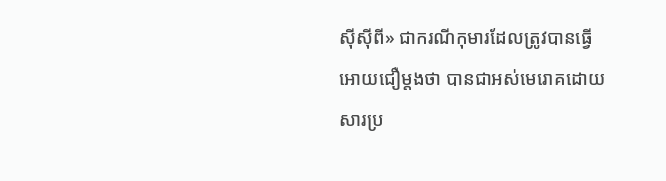ស៊ីស៊ីពី» ជាករណីកុមារដែលត្រូវបានធ្វើអោយជឿម្តងថា បានជាអស់មេរោគដោយសារប្រ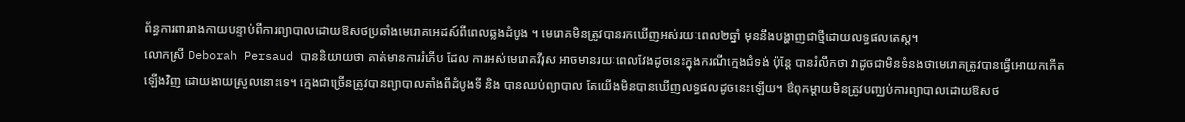ព័ន្ធការពាររាងកាយបន្ទាប់ពីការព្យាបាលដោយឱសថប្រឆាំងមេរោគអេដស៍ពីពេលឆ្លងដំបូង ។ មេរោគមិនត្រូវបានរកឃើញអស់រយៈពេល២ឆ្នាំ មុននឹងបង្ហាញជាថ្មីដោយលទ្ធផលតេស្ត។
លោកស្រី Deborah Persaud បាននិយាយថា គាត់មានការរំភើប ដែល ការអស់មេរោគវីរុស អាចមានរយៈពេលវែងដូចនេះក្នុងករណីក្មេងជំទង់ ប៉ុន្តែ បានរំលឹកថា វាដូចជាមិនទំនងថាមេរោគត្រូវបានធ្វើអោយកកើតឡើងវិញ ដោយងាយស្រួលនោះទេ។ ក្មេងជាច្រើនត្រូវបានព្យាបាលតាំងពីដំបូងទី និង បានឈប់ព្យាបាល តែយើងមិនបានឃើញលទ្ធផលដូចនេះឡើយ។ ឳពុកម្តាយមិនត្រូវបញ្ឈប់ការព្យាបាលដោយឱសថ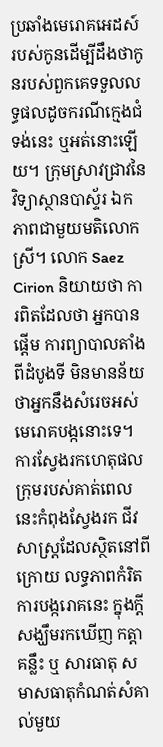ប្រឆាំងមេរោគអេដស៍ របស់កូនដើម្បីដឹងថាកូនរបស់ពួកគេទទួលលទ្ធផលដូចករណីក្មេងជំទង់នេះ ឬអត់នោះឡើយ។ ក្រុមស្រាវជ្រាវនៃវិទ្យាស្ថានបាស្ទ័រ ឯកភាពជាមួយមតិលោកស្រី។ លោក Saez Cirion និយាយថា ការពិតដែលថា អ្នកបានផ្តើម ការព្យាបាលតាំងពីដំបូងទី មិនមានន័យថាអ្នកនឹងសំរេចអស់មេរោគបង្កនោះទេ។
ការស្វែងរកហេតុផល
ក្រុមរបស់គាត់ពេលនេះកំពុងស្វែងរក ជីវសាស្រ្តដែលស្ថិតនៅពីក្រោយ លទ្ធភាពកំរិតការបង្ករោគនេះ ក្នុងក្តីសង្ឃឹមរកឃើញ កត្តាគន្លឹះ ឬ សារធាតុ សមាសធាតុកំណត់សំគាល់មួយ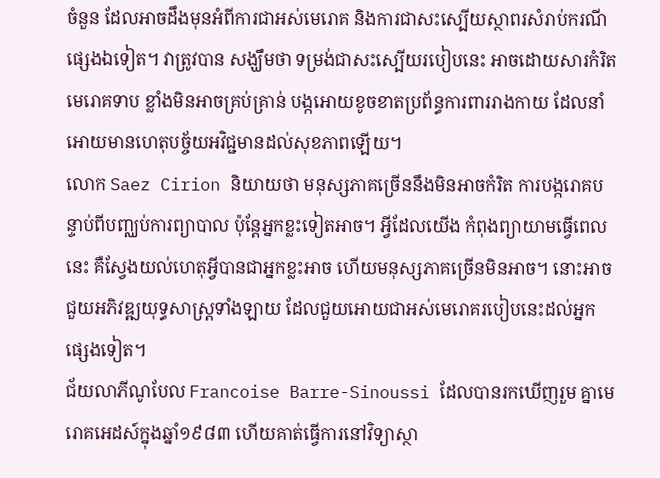ចំនួន ដែលអាចដឹងមុនអំពីការជាអស់មេរោគ និងការជាសះស្បើយស្ថាពរសំរាប់ករណីផ្សេងឯទៀត។ វាត្រូវបាន សង្ឃឹមថា ទម្រង់ជាសះស្បើយរបៀបនេះ អាចដោយសារកំរិតមេរោគទាប ខ្លាំងមិនអាចគ្រប់គ្រាន់ បង្កអោយខូចខាតប្រព័ន្ធការពាររាងកាយ ដែលនាំ អោយមានហេតុបច្ច័យអវិជ្ជមានដល់សុខភាពឡើយ។
លោក Saez Cirion និយាយថា មនុស្សភាគច្រើននឹងមិនអាចកំរិត ការបង្ករោគបន្ទាប់ពីបញ្ឈប់ការព្យាបាល ប៉ុន្តែអ្នកខ្លះទៀតអាច។ អ្វីដែលយើង កំពុងព្យាយាមធ្វើពេលនេះ គឺស្វែងយល់ហេតុអ្វីបានជាអ្នកខ្លះអាច ហើយមនុស្សភាគច្រើនមិនអាច។ នោះអាចជួយអភិវឌ្ឍយុទ្ធសាស្រ្តទាំងឡាយ ដែលជួយអោយជាអស់មេរោគរបៀបនេះដល់អ្នកផ្សេងទៀត។
ជ័យលាភីណូបែល Francoise Barre-Sinoussi ដែលបានរកឃើញរួម គ្នាមេរោគអេដស៍ក្នុងឆ្នាំ១៩៨៣ ហើយគាត់ធ្វើការនៅវិទ្យាស្ថា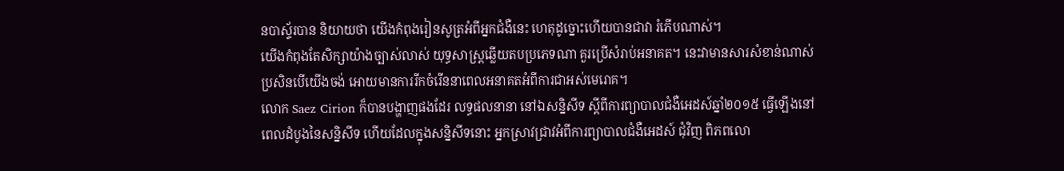នបាស្ទ័របាន និយាយថា យើងកំពុងរៀនសូត្រអំពីអ្នកជំងឺនេះ ហេតុដូច្នោះហើយបានជាវា រំភើបណាស់។
យើងកំពុងតែសិក្សាយ៉ាងច្បាស់លាស់ យុទ្ធសាស្រ្តឆ្លើយតបប្រភេទណា គួរប្រើសំរាប់អនាគត។ នេះវាមានសារសំខាន់ណាស់ប្រសិនបើយើងចង់ អោយមានការរីកចំរើននាពេលអនាគតអំពីការជាអស់មេរោគ។
លោក Saez Cirion ក៏បានបង្ហាញផងដែរ លទ្ធផលនានា នៅឯសន្និសីទ ស្តីពីការព្យាបាលជំងឺអេដស៍ឆ្នាំ២០១៥ ធ្វើឡើងនៅពេលដំបូងនៃសន្និសីទ ហើយដែលក្នុងសន្និសីទនោះ អ្នកស្រាវជ្រាវអំពីការព្យាបាលជំងឺអេដស៍ ជុំវិញ ពិភពលោ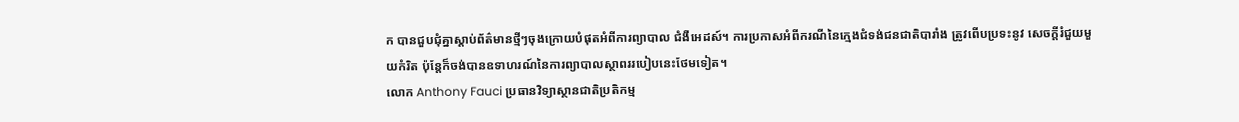ក បានជួបជុំគ្នាស្តាប់ព័ត៌មានថ្មីៗចុងក្រោយបំផុតអំពីការព្យាបាល ជំងឺអេដស៍។ ការប្រកាសអំពីករណីនៃក្មេងជំទង់ជនជាតិបារាំង ត្រូវពើបប្រទះនូវ សេចក្តីរំជួយមួយកំរិត ប៉ុន្តែក៏ចង់បានឧទាហរណ៍នៃការព្យាបាលស្ថាពររបៀបនេះថែមទៀត។
លោក Anthony Fauci ប្រធានវិទ្យាស្ថានជាតិប្រតិកម្ម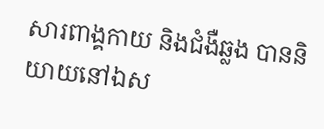សារពាង្គកាយ និងជំងឺឆ្លង បាននិយាយនៅឯស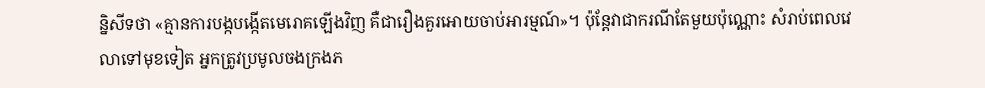ន្និសីទថា «គ្មានការបង្កបង្កើតមេរោគឡើងវិញ គឺជារឿងគួរអោយចាប់អារម្មណ៍»។ ប៉ុន្តែវាជាករណីតែមួយប៉ុណ្ណោះ សំរាប់ពេលវេលាទៅមុខទៀត អ្នកត្រូវប្រមូលចងក្រងភ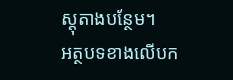ស្តុតាងបន្ថែម។
អត្ថបទខាងលើបក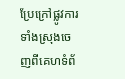ប្រែក្រៅផ្លូវការទាំងស្រុងចេញពីគេហទំព័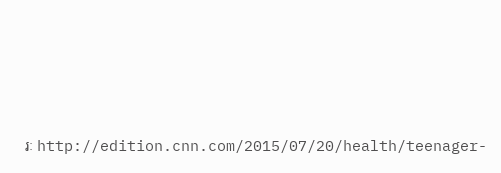រៈ http://edition.cnn.com/2015/07/20/health/teenager-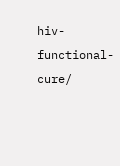hiv-functional-cure/